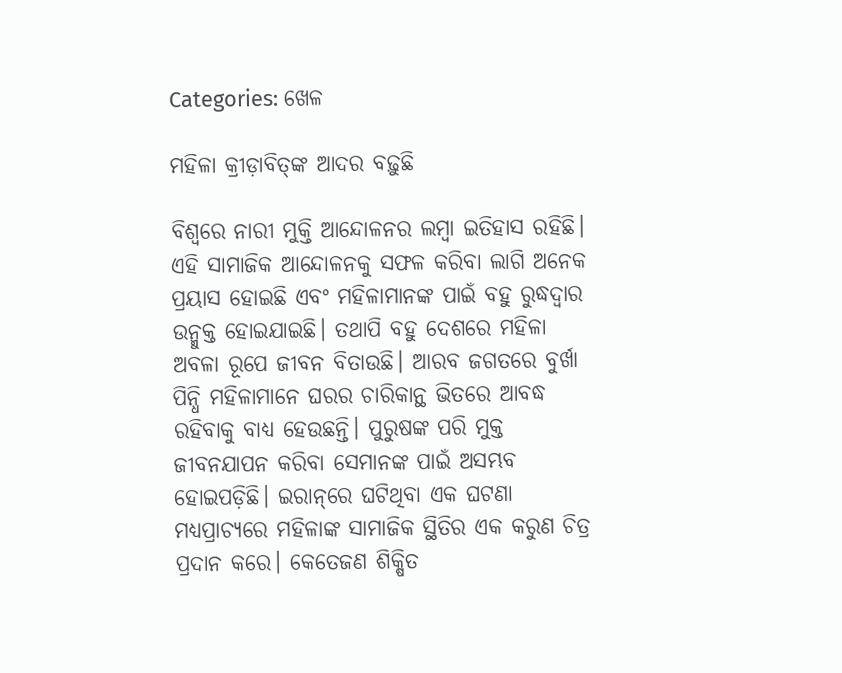Categories: ଖେଳ

ମହିଳା କ୍ରୀଡ଼ାବିତ୍‌ଙ୍କ ଆଦର ବଢ଼ୁଛି

ବିଶ୍ୱରେ ନାରୀ ମୁକ୍ତି ଆନ୍ଦୋଳନର ଲମ୍ବା ଇତିହାସ ରହିଛି। ଏହି ସାମାଜିକ ଆନ୍ଦୋଳନକୁ ସଫଳ କରିବା ଲାଗି ଅନେକ ପ୍ରୟାସ ହୋଇଛି ଏବଂ ମହିଳାମାନଙ୍କ ପାଇଁ ବହୁ ରୁଦ୍ଧଦ୍ୱାର ଉନ୍ମୁକ୍ତ ହୋଇଯାଇଛି। ତଥାପି ବହୁ ଦେଶରେ ମହିଳା ଅବଳା ରୂପେ ଜୀବନ ବିତାଉଛି। ଆରବ ଜଗତରେ ବୁର୍ଖା ପିନ୍ଧି ମହିଳାମାନେ ଘରର ଚାରିକାନ୍ଥ ଭିତରେ ଆବଦ୍ଧ ରହିବାକୁ ବାଧ୍ୟ ହେଉଛନ୍ତି। ପୁରୁଷଙ୍କ ପରି ମୁକ୍ତ ଜୀବନଯାପନ କରିବା ସେମାନଙ୍କ ପାଇଁ ଅସମ୍ଭବ ହୋଇପଡ଼ିଛି। ଇରାନ୍‌ରେ ଘଟିଥିବା ଏକ ଘଟଣା ମଧ୍ୟପ୍ରାଚ୍ୟରେ ମହିଳାଙ୍କ ସାମାଜିକ ସ୍ଥିତିର ଏକ କରୁଣ ଚିତ୍ର ପ୍ରଦାନ କରେ। କେତେଜଣ ଶିକ୍ଷିତ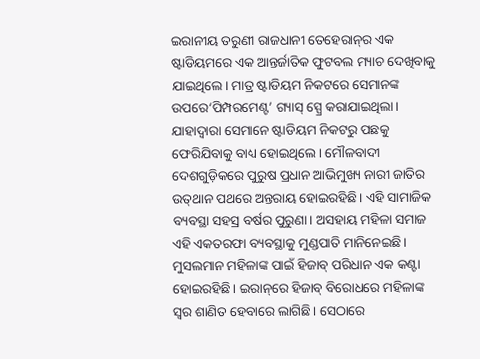ଇରାନୀୟ ତରୁଣୀ ରାଜଧାନୀ ତେହେରାନ୍‌ର ଏକ ଷ୍ଟାଡିୟମରେ ଏକ ଆନ୍ତର୍ଜାତିକ ଫୁଟବଲ ମ୍ୟାଚ ଦେଖିବାକୁ ଯାଇଥିଲେ। ମାତ୍ର ଷ୍ଟାଡିୟମ ନିକଟରେ ସେମାନଙ୍କ ଉପରେ‘ପିମ୍ପରମେଣ୍ଟ’ ଗ୍ୟାସ୍‌ ସ୍ପ୍ରେ କରାଯାଇଥିଲା। ଯାହାଦ୍ୱାରା ସେମାନେ ଷ୍ଟାଡିୟମ ନିକଟରୁ ପଛକୁ ଫେରିଯିବାକୁ ବାଧ୍ୟ ହୋଇଥିଲେ। ମୌଳବାଦୀ ଦେଶଗୁଡ଼ିକରେ ପୁରୁଷ ପ୍ରଧାନ ଆଭିମୁଖ୍ୟ ନାରୀ ଜାତିର ଉତ୍‌ଥାନ ପଥରେ ଅନ୍ତରାୟ ହୋଇରହିଛି। ଏହି ସାମାଜିକ ବ୍ୟବସ୍ଥା ସହସ୍ର ବର୍ଷର ପୁରୁଣା। ଅସହାୟ ମହିଳା ସମାଜ ଏହି ଏକତରଫା ବ୍ୟବସ୍ଥାକୁ ମୁଣ୍ଡପାତି ମାନିନେଇଛି। ମୁସଲମାନ ମହିଳାଙ୍କ ପାଇଁ ହିଜାବ୍‌ ପରିଧାନ ଏକ କଣ୍ଟା ହୋଇରହିଛି। ଇରାନ୍‌ରେ ହିଜାବ୍‌ ବିରୋଧରେ ମହିଳାଙ୍କ ସ୍ବର ଶାଣିତ ହେବାରେ ଲାଗିଛି। ସେଠାରେ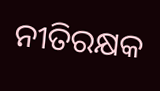ନୀତିରକ୍ଷକ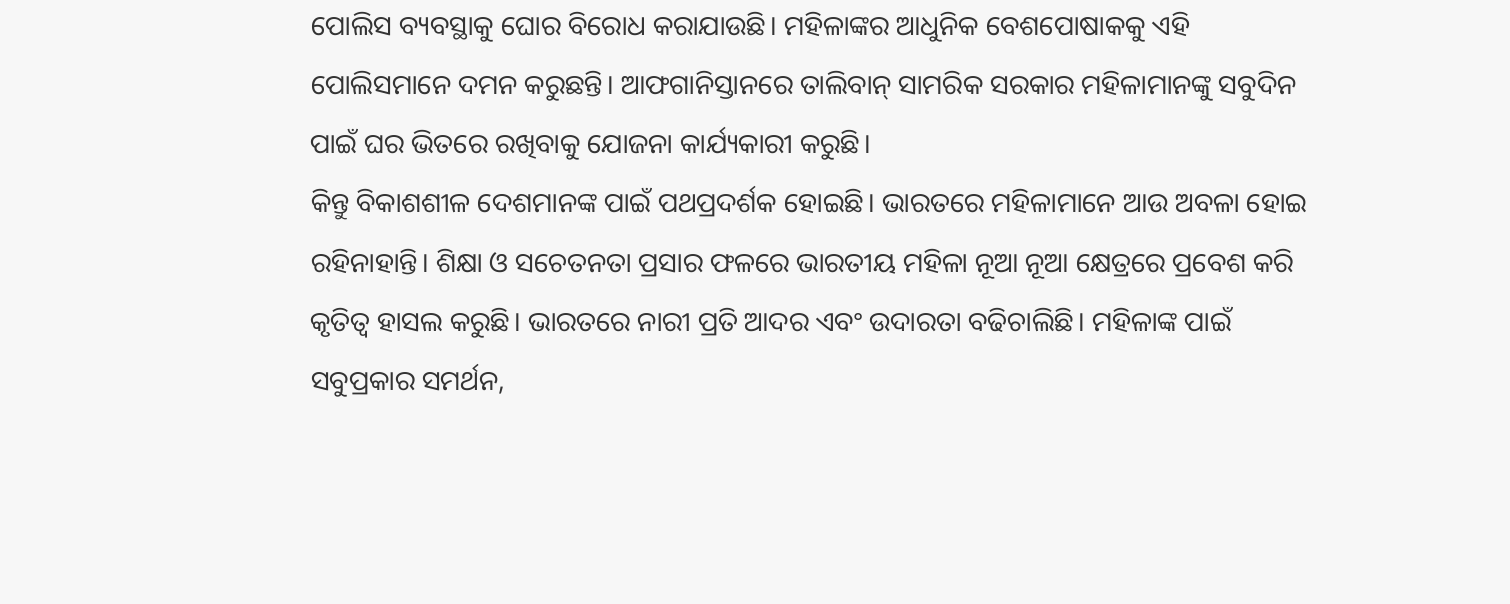ପୋଲିସ ବ୍ୟବସ୍ଥାକୁ ଘୋର ବିରୋଧ କରାଯାଉଛି। ମହିଳାଙ୍କର ଆଧୁନିକ ବେଶପୋଷାକକୁ ଏହି ପୋଲିସମାନେ ଦମନ କରୁଛନ୍ତି। ଆଫଗାନିସ୍ତାନରେ ତାଲିବାନ୍‌ ସାମରିକ ସରକାର ମହିଳାମାନଙ୍କୁ ସବୁଦିନ ପାଇଁ ଘର ଭିତରେ ରଖିବାକୁ ଯୋଜନା କାର୍ଯ୍ୟକାରୀ କରୁଛି।
କିନ୍ତୁ ବିକାଶଶୀଳ ଦେଶମାନଙ୍କ ପାଇଁ ପଥପ୍ରଦର୍ଶକ ହୋଇଛି। ଭାରତରେ ମହିଳାମାନେ ଆଉ ଅବଳା ହୋଇ ରହିନାହାନ୍ତି। ଶିକ୍ଷା ଓ ସଚେତନତା ପ୍ରସାର ଫଳରେ ଭାରତୀୟ ମହିଳା ନୂଆ ନୂଆ କ୍ଷେତ୍ରରେ ପ୍ରବେଶ କରି କୃତିତ୍ୱ ହାସଲ କରୁଛି। ଭାରତରେ ନାରୀ ପ୍ରତି ଆଦର ଏବଂ ଉଦାରତା ବଢିଚାଲିଛି। ମହିଳାଙ୍କ ପାଇଁ ସବୁପ୍ରକାର ସମର୍ଥନ,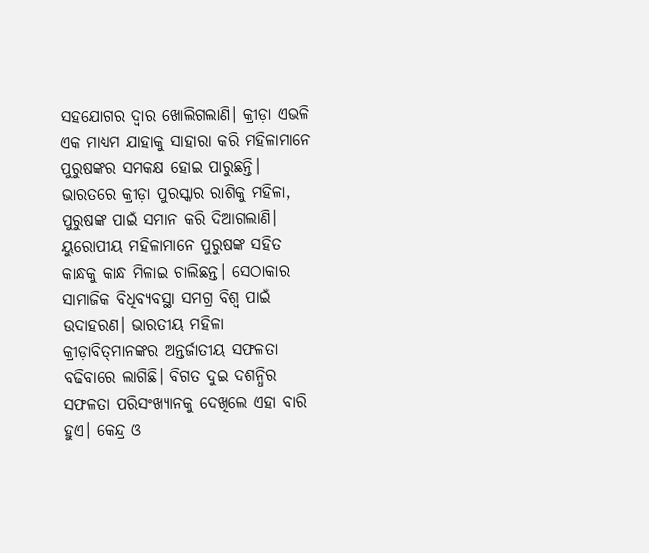ସହଯୋଗର ଦ୍ୱାର ଖୋଲିଗଲାଣି। କ୍ରୀଡ଼ା ଏଭଳି ଏକ ମାଧ୍ୟମ ଯାହାକୁ ସାହାରା କରି ମହିଳାମାନେ ପୁରୁଷଙ୍କର ସମକକ୍ଷ ହୋଇ ପାରୁଛନ୍ତି। ଭାରତରେ କ୍ରୀଡ଼ା ପୁରସ୍କାର ରାଶିକୁ ମହିଳା, ପୁରୁଷଙ୍କ ପାଇଁ ସମାନ କରି ଦିଆଗଲାଣି। ୟୁରୋପୀୟ ମହିଳାମାନେ ପୁରୁଷଙ୍କ ସହିତ କାନ୍ଧକୁ କାନ୍ଧ ମିଳାଇ ଚାଲିଛନ୍ତ। ସେଠାକାର ସାମାଜିକ ବିଧିବ୍ୟବସ୍ଥା ସମଗ୍ର ବିଶ୍ୱ ପାଇଁ ଉଦାହରଣ। ଭାରତୀୟ ମହିଳା କ୍ରୀଡ଼ାବିତ୍‌ମାନଙ୍କର ଅନ୍ତର୍ଜାତୀୟ ସଫଳତା ବଢିବାରେ ଲାଗିଛି। ବିଗତ ଦୁଇ ଦଶନ୍ଧିର ସଫଳତା ପରିସଂଖ୍ୟାନକୁ ଦେଖିଲେ ଏହା ବାରି ହୁଏ। କେନ୍ଦ୍ର ଓ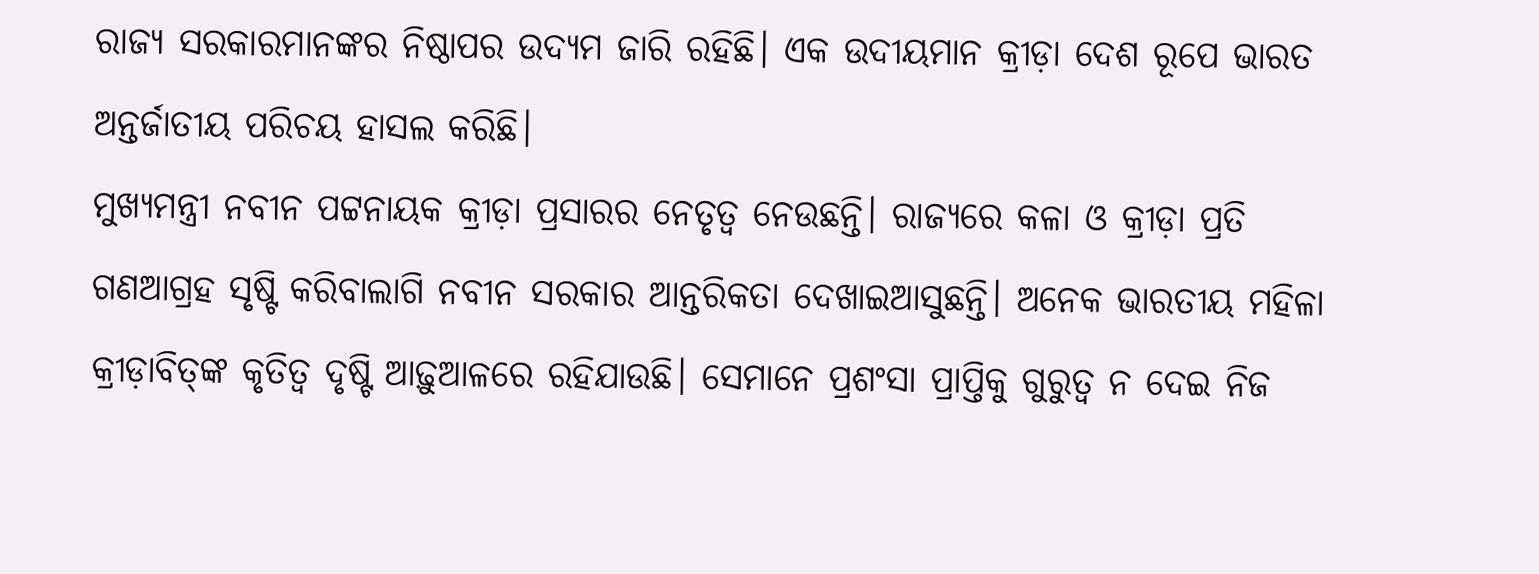ରାଜ୍ୟ ସରକାରମାନଙ୍କର ନିଷ୍ଠାପର ଉଦ୍ୟମ ଜାରି ରହିଛି। ଏକ ଉଦୀୟମାନ କ୍ରୀଡ଼ା ଦେଶ ରୂପେ ଭାରତ ଅନ୍ତର୍ଜାତୀୟ ପରିଚୟ ହାସଲ କରିଛି।
ମୁଖ୍ୟମନ୍ତ୍ରୀ ନବୀନ ପଟ୍ଟନାୟକ କ୍ରୀଡ଼ା ପ୍ରସାରର ନେତୃତ୍ୱ ନେଉଛନ୍ତି। ରାଜ୍ୟରେ କଳା ଓ କ୍ରୀଡ଼ା ପ୍ରତି ଗଣଆଗ୍ରହ ସୃଷ୍ଟି କରିବାଲାଗି ନବୀନ ସରକାର ଆନ୍ତରିକତା ଦେଖାଇଆସୁଛନ୍ତି। ଅନେକ ଭାରତୀୟ ମହିଳା କ୍ରୀଡ଼ାବିତ୍‌ଙ୍କ କୃତିତ୍ୱ ଦୃଷ୍ଟି ଆଢ଼ୁଆଳରେ ରହିଯାଉଛି। ସେମାନେ ପ୍ରଶଂସା ପ୍ରାପ୍ତିକୁ ଗୁରୁତ୍ୱ ନ ଦେଇ ନିଜ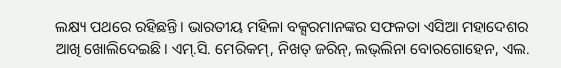ଲକ୍ଷ୍ୟ ପଥରେ ରହିଛନ୍ତି। ଭାରତୀୟ ମହିଳା ବକ୍ସରମାନଙ୍କର ସଫଳତା ଏସିଆ ମହାଦେଶର ଆଖି ଖୋଲିଦେଇଛି। ଏମ୍‌.ସି. ମେରିକମ୍‌, ନିଖତ୍‌ ଜରିନ୍‌, ଲଭ୍‌ଲିନା ବୋରଗୋହେନ, ଏଲ.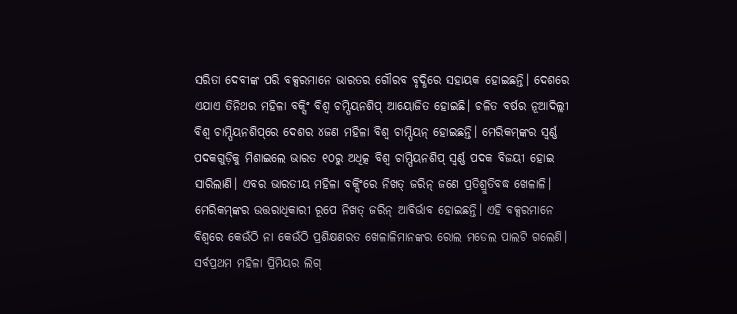ସରିତା ଦେବୀଙ୍କ ପରି ବକ୍ସରମାନେ ଭାରତର ଗୌରବ ବୃଦ୍ଧିରେ ସହାୟକ ହୋଇଛନ୍ତି। ଦେଶରେ ଏଯାଏ ତିନିଥର ମହିଳା ବକ୍ସିଂ ବିଶ୍ୱ ଚମ୍ପିୟନଶିପ୍‌ ଆୟୋଜିତ ହୋଇଛି। ଚଳିତ ବର୍ଷର ନୂଆଦିଲ୍ଲୀ ବିଶ୍ୱ ଚାମ୍ପିୟନଶିପ୍‌ରେ ଦେଶର ୪ଜଣ ମହିଳା ବିଶ୍ୱ ଚାମ୍ପିୟନ୍‌ ହୋଇଛନ୍ତି। ମେରିକମ୍‌ଙ୍କର ସ୍ବର୍ଣ୍ଣ ପଦକଗୁଡ଼ିକୁ ମିଶାଇଲେ ଭାରତ ୧୦ରୁ ଅଧିତ୍କ ବିଶ୍ୱ ଚାମ୍ପିୟନଶିପ୍‌ ସ୍ବର୍ଣ୍ଣ ପଦକ ବିଜୟୀ ହୋଇ ସାରିଲାଣି। ଏବର ଭାରତୀୟ ମହିଳା ବକ୍ସିଂରେ ନିଖତ୍‌ ଜରିନ୍‌ ଜଣେ ପ୍ରତିଶ୍ରୁତିବଦ୍ଧ ଖେଳାଳି। ମେରିକମ୍‌ଙ୍କର ଉତ୍ତରାଧିକାରୀ ରୂପେ ନିଖତ୍‌ ଜରିନ୍‌ ଆବିର୍ଭାବ ହୋଇଛନ୍ତି। ଏହି ବକ୍ସରମାନେ ବିଶ୍ୱରେ କେଉଁଠି ନା କେଉଁଠି ପ୍ରଶିକ୍ଷଣରତ ଖେଳାଳିମାନଙ୍କର ରୋଲ ମଡେଲ ପାଲଟି ଗଲେଣି।
ସର୍ବପ୍ରଥମ ମହିଳା ପ୍ରିମିୟର ଲିଗ୍‌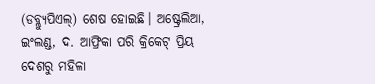(ଡବ୍ଲ୍ୟୁପିଏଲ୍‌) ଶେଷ ହୋଇଛି। ଅଷ୍ଟ୍ରେଲିଆ, ଇଂଲଣ୍ଡ, ଦ. ଆଫ୍ରିକା ପରି କ୍ରିକେଟ୍‌ ପ୍ରିୟ ଦେଶରୁ ମହିଳା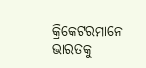କ୍ରିକେଟରମାନେ ଭାରତକୁ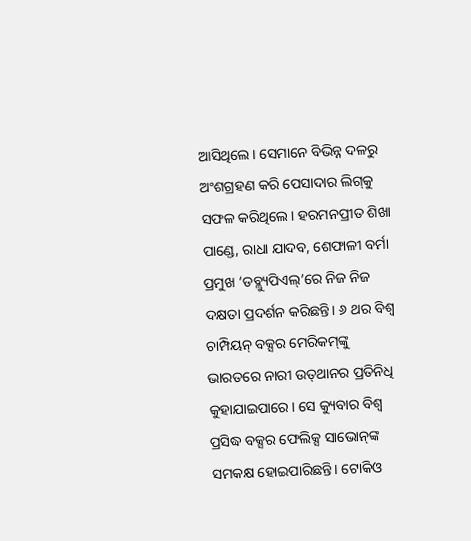ଆସିଥିଲେ। ସେମାନେ ବିଭିନ୍ନ ଦଳରୁ ଅଂଶଗ୍ରହଣ କରି ପେସାଦାର ଲିଗ୍‌କୁ ସଫଳ କରିଥିଲେ। ହରମନପ୍ରୀତ ଶିଖା ପାଣ୍ଡେ, ରାଧା ଯାଦବ, ଶେଫାଳୀ ବର୍ମା ପ୍ରମୁଖ ‘ଡବ୍ଲ୍ୟୁପିଏଲ୍‌’ରେ ନିଜ ନିଜ ଦକ୍ଷତା ପ୍ରଦର୍ଶନ କରିଛନ୍ତି। ୬ ଥର ବିଶ୍ୱ ଚାମ୍ପିୟନ୍‌ ବକ୍ସର ମେରିକମ୍‌ଙ୍କୁ ଭାରତରେ ନାରୀ ଉତ୍‌ଥାନର ପ୍ରତିନିଧି କୁହାଯାଇପାରେ। ସେ କ୍ୟୁବାର ବିଶ୍ୱ ପ୍ରସିଦ୍ଧ ବକ୍ସର ଫେଲିକ୍ସ ସାଭୋନ୍‌ଙ୍କ ସମକକ୍ଷ ହୋଇପାରିଛନ୍ତି। ଟୋକିଓ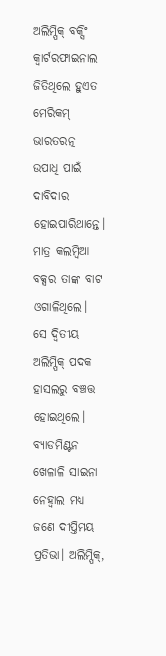ଅଲିମ୍ପିକ୍‌ ବକ୍ସିଂ କ୍ୱାର୍ଟରଫାଇନାଲ ଜିତିଥିଲେ ହୁଏତ ମେରିକମ୍‌ ଭାରତରତ୍ନ ଉପାଧି ପାଇଁ ଦାବିଦାର ହୋଇପାରିଥାନ୍ତେ। ମାତ୍ର କଲମ୍ବିଆ ବକ୍ସର ତାଙ୍କ ବାଟ ଓଗାଳିଥିଲେ। ସେ ଦ୍ୱିତୀୟ ଅଲିମ୍ପିକ୍‌ ପଦକ ହାସଲରୁ ବଞ୍ଚତ୍ତ ହୋଇଥିଲେ। ବ୍ୟାଡମିଣ୍ଟନ ଖେଳାଳି ସାଇନା ନେହ୍ବାଲ ମଧ୍ୟ ଜଣେ ଦୀପ୍ତିମୟ ପ୍ରତିଭା। ଅଲିମ୍ପିକ୍‌,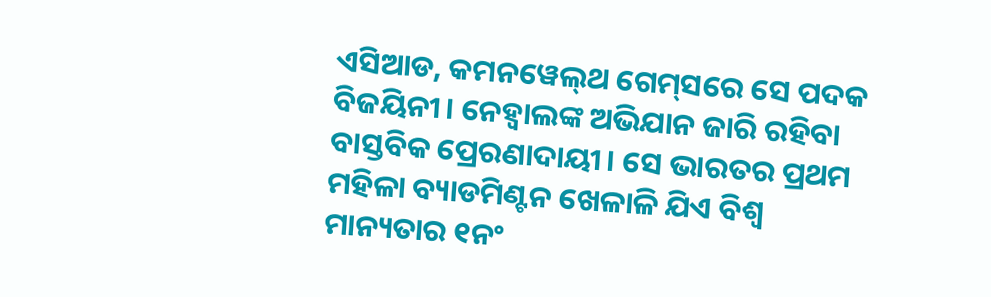ଏସିଆଡ, କମନୱେଲ୍‌ଥ ଗେମ୍‌ସରେ ସେ ପଦକ ବିଜୟିନୀ। ନେହ୍ବାଲଙ୍କ ଅଭିଯାନ ଜାରି ରହିବା ବାସ୍ତବିକ ପ୍ରେରଣାଦାୟୀ। ସେ ଭାରତର ପ୍ରଥମ ମହିଳା ବ୍ୟାଡମିଣ୍ଟନ ଖେଳାଳି ଯିଏ ବିଶ୍ୱ ମାନ୍ୟତାର ୧ନଂ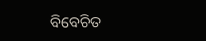ବିବେଚିତ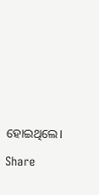ହୋଇଥିଲେ।

Share